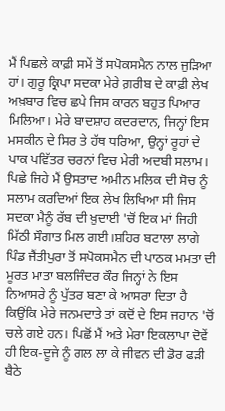ਮੈਂ ਪਿਛਲੇ ਕਾਫ਼ੀ ਸਮੇਂ ਤੋਂ ਸਪੋਕਸਮੈਨ ਨਾਲ ਜੁੜਿਆ ਹਾਂ। ਗੁਰੂ ਕ੍ਰਿਪਾ ਸਦਕਾ ਮੇਰੇ ਗ਼ਰੀਬ ਦੇ ਕਾਫ਼ੀ ਲੇਖ ਅਖ਼ਬਾਰ ਵਿਚ ਛਪੇ ਜਿਸ ਕਾਰਨ ਬਹੁਤ ਪਿਆਰ ਮਿਲਿਆ। ਮੇਰੇ ਬਾਦਸ਼ਾਹ ਕਦਰਦਾਨ, ਜਿਨ੍ਹਾਂ ਇਸ ਮਸਕੀਨ ਦੇ ਸਿਰ ਤੇ ਹੱਥ ਧਰਿਆ, ਉਨ੍ਹਾਂ ਰੂਹਾਂ ਦੇ ਪਾਕ ਪਵਿੱਤਰ ਚਰਨਾਂ ਵਿਚ ਮੇਰੀ ਅਦਬੀ ਸਲਾਮ। ਪਿਛੇ ਜਿਹੇ ਮੈਂ ਉਸਤਾਦ ਅਮੀਨ ਮਲਿਕ ਦੀ ਸੋਚ ਨੂੰ ਸਲਾਮ ਕਰਦਿਆਂ ਇਕ ਲੇਖ ਲਿਖਿਆ ਸੀ ਜਿਸ ਸਦਕਾ ਮੈਨੂੰ ਰੱਬ ਦੀ ਖ਼ੁਦਾਈ 'ਚੋਂ ਇਕ ਮਾਂ ਜਿਹੀ ਮਿੱਠੀ ਸੌਗਾਤ ਮਿਲ ਗਈ।ਸ਼ਹਿਰ ਬਟਾਲਾ ਲਾਗੇ ਪਿੰਡ ਜੈਂਤੀਪੁਰਾ ਤੋਂ ਸਪੋਕਸਮੈਨ ਦੀ ਪਾਠਕ ਮਮਤਾ ਦੀ ਮੂਰਤ ਮਾਤਾ ਬਲਜਿੰਦਰ ਕੌਰ ਜਿਨ੍ਹਾਂ ਨੇ ਇਸ ਨਿਆਸਰੇ ਨੂੰ ਪੁੱਤਰ ਬਣਾ ਕੇ ਆਸਰਾ ਦਿਤਾ ਹੈ ਕਿਉਂਕਿ ਮੇਰੇ ਜਨਮਦਾਤੇ ਤਾਂ ਕਦੋਂ ਦੇ ਇਸ ਜਹਾਨ 'ਚੋਂ ਚਲੇ ਗਏ ਹਨ। ਪਿਛੋਂ ਮੈਂ ਅਤੇ ਮੇਰਾ ਇਕਲਾਪਾ ਦੋਵੇਂ ਹੀ ਇਕ-ਦੂਜੇ ਨੂੰ ਗਲ ਲਾ ਕੇ ਜੀਵਨ ਦੀ ਡੋਰ ਫੜੀ ਬੈਠੇ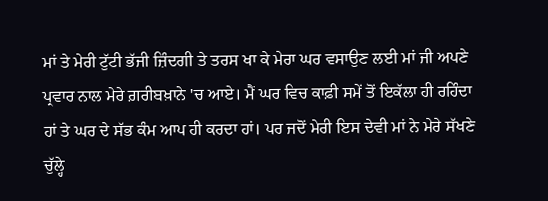ਮਾਂ ਤੇ ਮੇਰੀ ਟੁੱਟੀ ਭੱਜੀ ਜ਼ਿੰਦਗੀ ਤੇ ਤਰਸ ਖਾ ਕੇ ਮੇਰਾ ਘਰ ਵਸਾਉਣ ਲਈ ਮਾਂ ਜੀ ਅਪਣੇ ਪ੍ਰਵਾਰ ਨਾਲ ਮੇਰੇ ਗ਼ਰੀਬਖ਼ਾਨੇ 'ਚ ਆਏ। ਮੈਂ ਘਰ ਵਿਚ ਕਾਫ਼ੀ ਸਮੇਂ ਤੋਂ ਇਕੱਲਾ ਹੀ ਰਹਿੰਦਾ ਹਾਂ ਤੇ ਘਰ ਦੇ ਸੱਭ ਕੰਮ ਆਪ ਹੀ ਕਰਦਾ ਹਾਂ। ਪਰ ਜਦੋਂ ਮੇਰੀ ਇਸ ਦੇਵੀ ਮਾਂ ਨੇ ਮੇਰੇ ਸੱਖਣੇ ਚੁੱਲ੍ਹੇ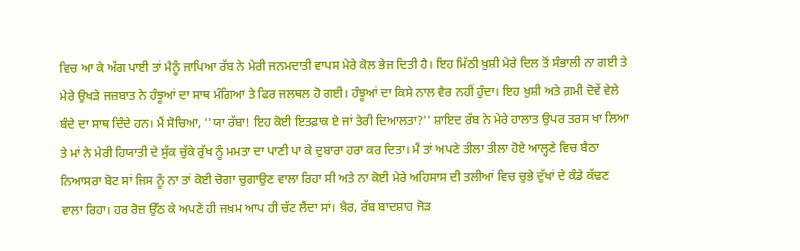ਵਿਚ ਆ ਕੇ ਅੱਗ ਪਾਈ ਤਾਂ ਮੈਨੂੰ ਜਾਪਿਆ ਰੱਬ ਨੇ ਮੇਰੀ ਜਨਮਦਾਤੀ ਵਾਪਸ ਮੇਰੇ ਕੋਲ ਭੇਜ ਦਿਤੀ ਹੈ। ਇਹ ਮਿੱਠੀ ਖ਼ੁਸ਼ੀ ਮੇਰੇ ਦਿਲ ਤੋਂ ਸੰਭਾਲੀ ਨਾ ਗਈ ਤੇ ਮੇਰੇ ਉਖੜੇ ਜਜ਼ਬਾਤ ਨੇ ਹੰਝੂਆਂ ਦਾ ਸਾਥ ਮੰਗਿਆ ਤੇ ਫਿਰ ਜਲਥਲ ਹੋ ਗਈ। ਹੰਝੂਆਂ ਦਾ ਕਿਸੇ ਨਾਲ ਵੈਰ ਨਹੀਂ ਹੁੰਦਾ। ਇਹ ਖ਼ੁਸ਼ੀ ਅਤੇ ਗ਼ਮੀ ਦੋਵੇਂ ਵੇਲੇ ਬੰਦੇ ਦਾ ਸਾਥ ਦਿੰਦੇ ਹਨ। ਮੈਂ ਸੋਚਿਆ, ''ਯਾ ਰੱਬਾ! ਇਹ ਕੋਈ ਇਤਫ਼ਾਕ ਏ ਜਾਂ ਤੇਰੀ ਦਿਆਲਤਾ?'' ਸ਼ਾਇਦ ਰੱਬ ਨੇ ਮੇਰੇ ਹਾਲਾਤ ਉਪਰ ਤਰਸ ਖਾ ਲਿਆ ਤੇ ਮਾਂ ਨੇ ਮੇਰੀ ਹਿਯਾਤੀ ਦੇ ਸੁੱਕ ਚੁੱਕੇ ਰੁੱਖ ਨੂੰ ਮਮਤਾ ਦਾ ਪਾਣੀ ਪਾ ਕੇ ਦੁਬਾਰਾ ਹਰਾ ਕਰ ਦਿਤਾ। ਮੈਂ ਤਾਂ ਅਪਣੇ ਤੀਲਾ ਤੀਲਾ ਹੋਏ ਆਲ੍ਹਣੇ ਵਿਚ ਬੈਠਾ ਨਿਆਸਰਾ ਬੋਟ ਸਾਂ ਜਿਸ ਨੂੰ ਨਾ ਤਾਂ ਕੋਈ ਚੋਗਾ ਚੁਗਾਉਣ ਵਾਲਾ ਰਿਹਾ ਸੀ ਅਤੇ ਨਾ ਕੋਈ ਮੇਰੇ ਅਹਿਸਾਸ ਦੀ ਤਲੀਆਂ ਵਿਚ ਚੁਭੇ ਦੁੱਖਾਂ ਦੇ ਕੰਡੇ ਕੱਢਣ ਵਾਲਾ ਰਿਹਾ। ਹਰ ਰੋਜ਼ ਉੱਠ ਕੇ ਅਪਣੇ ਹੀ ਜਖ਼ਮ ਆਪ ਹੀ ਚੱਟ ਲੈਂਦਾ ਸਾਂ। ਖ਼ੈਰ, ਰੱਬ ਬਾਦਸ਼ਾਹ ਜੋੜ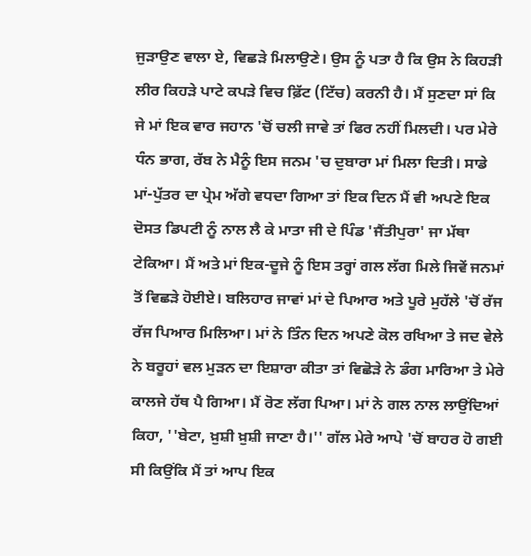ਜੁੜਾਉਣ ਵਾਲਾ ਏ, ਵਿਛੜੇ ਮਿਲਾਉਣੇ। ਉਸ ਨੂੰ ਪਤਾ ਹੈ ਕਿ ਉਸ ਨੇ ਕਿਹੜੀ ਲੀਰ ਕਿਹੜੇ ਪਾਟੇ ਕਪੜੇ ਵਿਚ ਫ਼ਿੱਟ (ਟਿੱਚ) ਕਰਨੀ ਹੈ। ਮੈਂ ਸੁਣਦਾ ਸਾਂ ਕਿ ਜੇ ਮਾਂ ਇਕ ਵਾਰ ਜਹਾਨ 'ਚੋਂ ਚਲੀ ਜਾਵੇ ਤਾਂ ਫਿਰ ਨਹੀਂ ਮਿਲਦੀ। ਪਰ ਮੇਰੇ ਧੰਨ ਭਾਗ, ਰੱਬ ਨੇ ਮੈਨੂੰ ਇਸ ਜਨਮ 'ਚ ਦੁਬਾਰਾ ਮਾਂ ਮਿਲਾ ਦਿਤੀ। ਸਾਡੇ ਮਾਂ-ਪੁੱਤਰ ਦਾ ਪ੍ਰੇਮ ਅੱਗੇ ਵਧਦਾ ਗਿਆ ਤਾਂ ਇਕ ਦਿਨ ਮੈਂ ਵੀ ਅਪਣੇ ਇਕ ਦੋਸਤ ਡਿਪਟੀ ਨੂੰ ਨਾਲ ਲੈ ਕੇ ਮਾਤਾ ਜੀ ਦੇ ਪਿੰਡ 'ਜੈਂਤੀਪੁਰਾ' ਜਾ ਮੱਥਾ ਟੇਕਿਆ। ਮੈਂ ਅਤੇ ਮਾਂ ਇਕ-ਦੂਜੇ ਨੂੰ ਇਸ ਤਰ੍ਹਾਂ ਗਲ ਲੱਗ ਮਿਲੇ ਜਿਵੇਂ ਜਨਮਾਂ ਤੋਂ ਵਿਛੜੇ ਹੋਈਏ। ਬਲਿਹਾਰ ਜਾਵਾਂ ਮਾਂ ਦੇ ਪਿਆਰ ਅਤੇ ਪੂਰੇ ਮੁਹੱਲੇ 'ਚੋਂ ਰੱਜ ਰੱਜ ਪਿਆਰ ਮਿਲਿਆ। ਮਾਂ ਨੇ ਤਿੰਨ ਦਿਨ ਅਪਣੇ ਕੋਲ ਰਖਿਆ ਤੇ ਜਦ ਵੇਲੇ ਨੇ ਬਰੂਹਾਂ ਵਲ ਮੁੜਨ ਦਾ ਇਸ਼ਾਰਾ ਕੀਤਾ ਤਾਂ ਵਿਛੋੜੇ ਨੇ ਡੰਗ ਮਾਰਿਆ ਤੇ ਮੇਰੇ ਕਾਲਜੇ ਹੱਥ ਪੈ ਗਿਆ। ਮੈਂ ਰੋਣ ਲੱਗ ਪਿਆ। ਮਾਂ ਨੇ ਗਲ ਨਾਲ ਲਾਉਂਦਿਆਂ ਕਿਹਾ, ''ਬੇਟਾ, ਖ਼ੁਸ਼ੀ ਖ਼ੁਸ਼ੀ ਜਾਣਾ ਹੈ।'' ਗੱਲ ਮੇਰੇ ਆਪੇ 'ਚੋਂ ਬਾਹਰ ਹੋ ਗਈ ਸੀ ਕਿਉਂਕਿ ਮੈਂ ਤਾਂ ਆਪ ਇਕ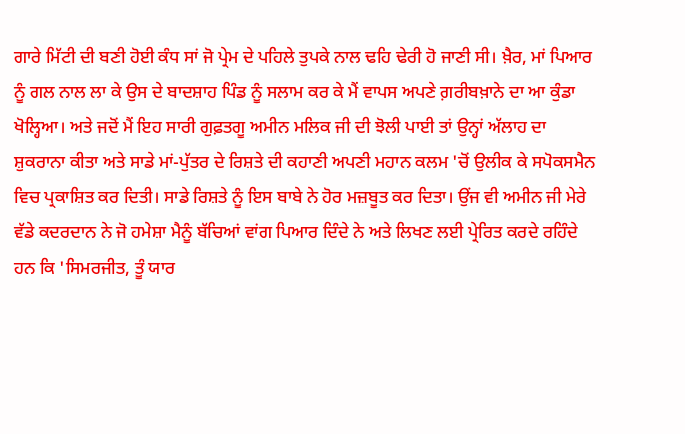ਗਾਰੇ ਮਿੱਟੀ ਦੀ ਬਣੀ ਹੋਈ ਕੰਧ ਸਾਂ ਜੋ ਪ੍ਰੇਮ ਦੇ ਪਹਿਲੇ ਤੁਪਕੇ ਨਾਲ ਢਹਿ ਢੇਰੀ ਹੋ ਜਾਣੀ ਸੀ। ਖ਼ੈਰ, ਮਾਂ ਪਿਆਰ ਨੂੰ ਗਲ ਨਾਲ ਲਾ ਕੇ ਉਸ ਦੇ ਬਾਦਸ਼ਾਹ ਪਿੰਡ ਨੂੰ ਸਲਾਮ ਕਰ ਕੇ ਮੈਂ ਵਾਪਸ ਅਪਣੇ ਗ਼ਰੀਬਖ਼ਾਨੇ ਦਾ ਆ ਕੁੰਡਾ ਖੋਲ੍ਹਿਆ। ਅਤੇ ਜਦੋਂ ਮੈਂ ਇਹ ਸਾਰੀ ਗੁਫ਼ਤਗੂ ਅਮੀਨ ਮਲਿਕ ਜੀ ਦੀ ਝੋਲੀ ਪਾਈ ਤਾਂ ਉਨ੍ਹਾਂ ਅੱਲਾਹ ਦਾ ਸ਼ੁਕਰਾਨਾ ਕੀਤਾ ਅਤੇ ਸਾਡੇ ਮਾਂ-ਪੁੱਤਰ ਦੇ ਰਿਸ਼ਤੇ ਦੀ ਕਹਾਣੀ ਅਪਣੀ ਮਹਾਨ ਕਲਮ 'ਚੋਂ ਉਲੀਕ ਕੇ ਸਪੋਕਸਮੈਨ ਵਿਚ ਪ੍ਰਕਾਸ਼ਿਤ ਕਰ ਦਿਤੀ। ਸਾਡੇ ਰਿਸ਼ਤੇ ਨੂੰ ਇਸ ਬਾਬੇ ਨੇ ਹੋਰ ਮਜ਼ਬੂਤ ਕਰ ਦਿਤਾ। ਉਂਜ ਵੀ ਅਮੀਨ ਜੀ ਮੇਰੇ ਵੱਡੇ ਕਦਰਦਾਨ ਨੇ ਜੋ ਹਮੇਸ਼ਾ ਮੈਨੂੰ ਬੱਚਿਆਂ ਵਾਂਗ ਪਿਆਰ ਦਿੰਦੇ ਨੇ ਅਤੇ ਲਿਖਣ ਲਈ ਪ੍ਰੇਰਿਤ ਕਰਦੇ ਰਹਿੰਦੇ ਹਨ ਕਿ 'ਸਿਮਰਜੀਤ, ਤੂੰ ਯਾਰ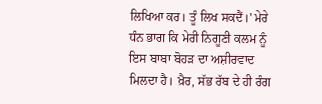ਲਿਖਿਆ ਕਰ। ਤੂੰ ਲਿਖ ਸਕਦੈਂ।' ਮੇਰੇ ਧੰਨ ਭਾਗ ਕਿ ਮੇਰੀ ਨਿਗੂਣੀ ਕਲਮ ਨੂੰ ਇਸ ਬਾਬਾ ਬੋਹੜ ਦਾ ਅਸ਼ੀਰਵਾਦ ਮਿਲਦਾ ਹੈ। ਖ਼ੈਰ, ਸੱਭ ਰੱਬ ਦੇ ਹੀ ਰੰਗ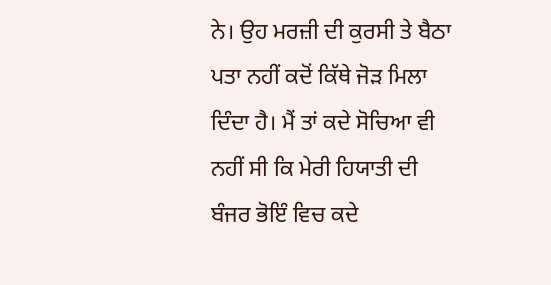ਨੇ। ਉਹ ਮਰਜ਼ੀ ਦੀ ਕੁਰਸੀ ਤੇ ਬੈਠਾ ਪਤਾ ਨਹੀਂ ਕਦੋਂ ਕਿੱਥੇ ਜੋੜ ਮਿਲਾ ਦਿੰਦਾ ਹੈ। ਮੈਂ ਤਾਂ ਕਦੇ ਸੋਚਿਆ ਵੀ ਨਹੀਂ ਸੀ ਕਿ ਮੇਰੀ ਹਿਯਾਤੀ ਦੀ ਬੰਜਰ ਭੋਇੰ ਵਿਚ ਕਦੇ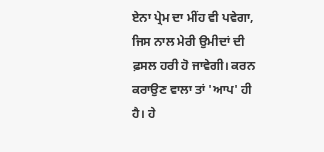ਏਨਾ ਪ੍ਰੇਮ ਦਾ ਮੀਂਹ ਵੀ ਪਵੇਗਾ, ਜਿਸ ਨਾਲ ਮੇਰੀ ਉਮੀਦਾਂ ਦੀ ਫ਼ਸਲ ਹਰੀ ਹੋ ਜਾਵੇਗੀ। ਕਰਨ ਕਰਾਉਣ ਵਾਲਾ ਤਾਂ 'ਆਪ' ਹੀ ਹੈ। ਹੇ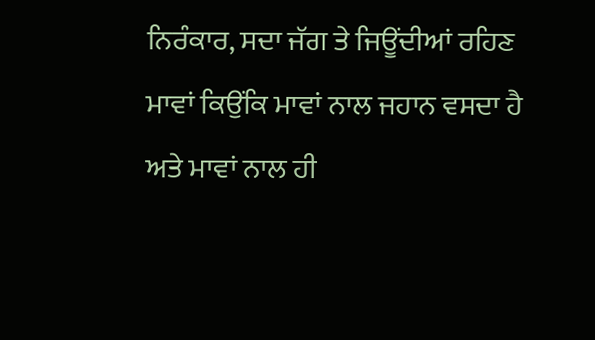ਨਿਰੰਕਾਰ, ਸਦਾ ਜੱਗ ਤੇ ਜਿਊਂਦੀਆਂ ਰਹਿਣ ਮਾਵਾਂ ਕਿਉਂਕਿ ਮਾਵਾਂ ਨਾਲ ਜਹਾਨ ਵਸਦਾ ਹੈ ਅਤੇ ਮਾਵਾਂ ਨਾਲ ਹੀ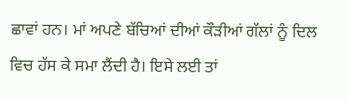ਛਾਵਾਂ ਹਨ। ਮਾਂ ਅਪਣੇ ਬੱਚਿਆਂ ਦੀਆਂ ਕੌੜੀਆਂ ਗੱਲਾਂ ਨੂੰ ਦਿਲ ਵਿਚ ਹੱਸ ਕੇ ਸਮਾ ਲੈਂਦੀ ਹੈ। ਇਸੇ ਲਈ ਤਾਂ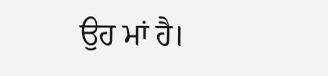ਉਹ ਮਾਂ ਹੈ।